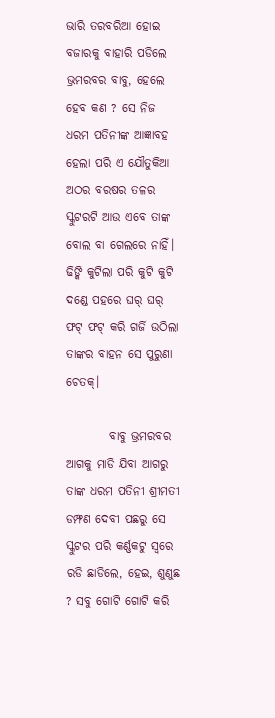ଭାରି ତରବରିଆ ହୋଇ ବଜାରକୁ ବାହାରି ପଡିଲେ ଭ୍ରମରବର ବାବୁ, ହେଲେ ହେବ କଣ ? ସେ ନିଜ ଧରମ ପତିନୀଙ୍କ ଆଜ୍ଞାବହ ହେଲା ପରି ଏ ଯୌତୁକିଆ ଅଠର ବରଷର ତଳର ସ୍କୁଟରଟି ଆଉ ଏବେ ତାଙ୍କ ବୋଲ ବା ଗେଲରେ ନାହିଁ। ଢିଙ୍କି କୁଟିଲା ପରି କୁଟି କୁଟି ଦଣ୍ଡେ ପହରେ ଘର୍ ଘର୍ ଫଟ୍ ଫଟ୍ କରି ଗର୍ଜି ଉଠିଲା ତାଙ୍କର ବାହନ ସେ ପୁରୁଣା ଚେତକ୍।

         ବାବୁ ଭ୍ରମରବର ଆଗକୁ ମାଡି ଯିବା ଆଗରୁ ତାଙ୍କ ଧରମ ପତିନୀ ଶ୍ରୀମତୀ ଡମ୍ଫଣ ଦେବୀ ପଛରୁ ସେ ସ୍କୁଟର ପରି କର୍ଣ୍ଣକଟୁ ସ୍ଵରେ ରଡି ଛାଡିଲେ, ହେଇ, ଶୁଣୁଛ ? ସବୁ ଗୋଟି ଗୋଟି କରି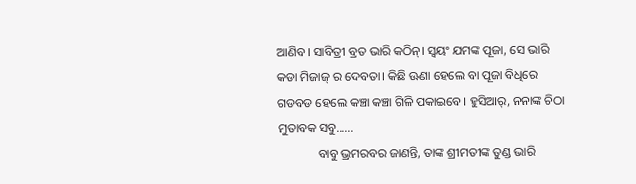ଆଣିବ। ସାବିତ୍ରୀ ବ୍ରତ ଭାରି କଠିନ୍। ସ୍ଵୟଂ ଯମଙ୍କ ପୂଜା, ସେ ଭାରି କଡା ମିଜାଜ୍ ର ଦେବତା। କିଛି ଊଣା ହେଲେ ବା ପୂଜା ବିଧିରେ ଗଡବଡ ହେଲେ କଞ୍ଚା କଞ୍ଚା ଗିଳି ପକାଇବେ। ହୁସିଆର୍, ନନାଙ୍କ ଚିଠା ମୁତାବକ ସବୁ......
             ବାବୁ ଭ୍ରମରବର ଜାଣନ୍ତି, ତାଙ୍କ ଶ୍ରୀମତୀଙ୍କ ତୁଣ୍ଡ ଭାରି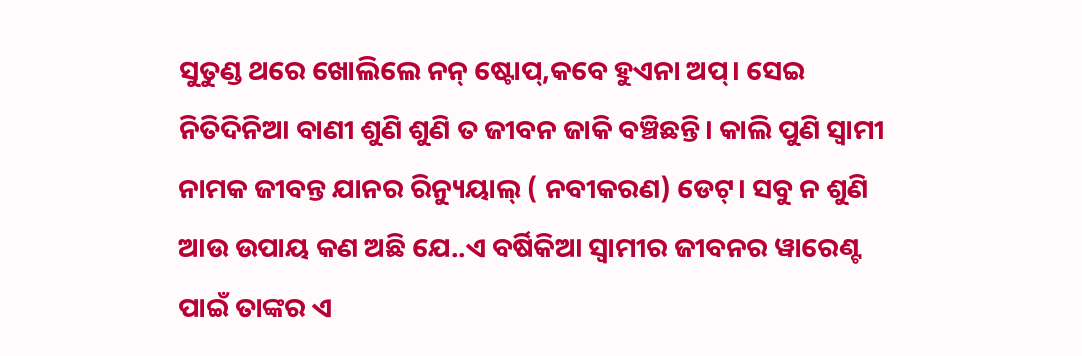ସୁତୁଣ୍ଡ ଥରେ ଖୋଲିଲେ ନନ୍ ଷ୍ଟୋପ୍,କବେ ହୁଏନା ଅପ୍। ସେଇ ନିତିଦିନିଆ ବାଣୀ ଶୁଣି ଶୁଣି ତ ଜୀବନ ଜାକି ବଞ୍ଚିଛନ୍ତି। କାଲି ପୁଣି ସ୍ଵାମୀ ନାମକ ଜୀବନ୍ତ ଯାନର ରିନ୍ୟୁୟାଲ୍ ( ନବୀକରଣ) ଡେଟ୍। ସବୁ ନ ଶୁଣି ଆଉ ଉପାୟ କଣ ଅଛି ଯେ..ଏ ବର୍ଷିକିଆ ସ୍ଵାମୀର ଜୀବନର ୱାରେଣ୍ଟ ପାଇଁ ତାଙ୍କର ଏ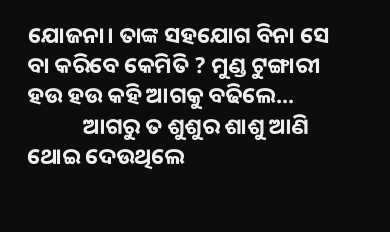ଯୋଜନା। ତାଙ୍କ ସହଯୋଗ ବିନା ସେ ବା କରିବେ କେମିତି ? ମୁଣ୍ଡ ଟୁଙ୍ଗାରୀ ହଉ ହଉ କହି ଆଗକୁ ବଢିଲେ...
           ଆଗରୁ ତ ଶୁଶୁର ଶାଶୁ ଆଣି ଥୋଇ ଦେଉଥିଲେ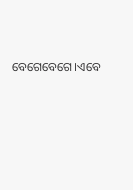ବେଗେବେଗେ।ଏବେ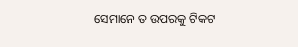ସେମାନେ ତ ଉପରକୁ ଟିକଟ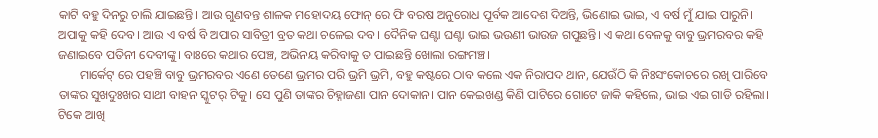କାଟି ବହୁ ଦିନରୁ ଚାଲି ଯାଇଛନ୍ତି। ଆଉ ଗୁଣବନ୍ତ ଶାଳକ ମହୋଦୟ ଫୋନ୍ ରେ ଫି ବରଷ ଅନୁରୋଧ ପୂର୍ବକ ଆଦେଶ ଦିଅନ୍ତି, ଭିଣୋଇ ଭାଇ, ଏ ବର୍ଷ ମୁଁ ଯାଇ ପାରୁନି। ଅପାକୁ କହି ଦେବ। ଆଉ ଏ ବର୍ଷ ବି ଅପାର ସାବିତ୍ରୀ ବ୍ରତ କଥା ଚଳେଇ ଦବ। ଦୈନିକ ଘଣ୍ଟା ଘଣ୍ଟା ଭାଇ ଭଉଣୀ ଭାଉଜ ଗପୁଛନ୍ତି। ଏ କଥା ବେଳକୁ ବାବୁ ଭ୍ରମରବର କହି ଜଣାଇବେ ପତିନୀ ଦେବୀଙ୍କୁ। ବାଃରେ କଥାର ପେଞ୍ଚ, ଅଭିନୟ କରିବାକୁ ତ ପାଇଛନ୍ତି ଖୋଲା ରଙ୍ଗମଞ୍ଚ।
       ମାର୍କେଟ୍ ରେ ପହଞ୍ଚି ବାବୁ ଭ୍ରମରବର ଏଣେ ତେଣେ ଭ୍ରମର ପରି ଭ୍ରମି ଭ୍ରମି, ବହୁ କଷ୍ଟରେ ଠାବ କଲେ ଏକ ନିରାପଦ ଥାନ, ଯେଉଁଠି କି ନିଃସଂକୋଚରେ ରଖି ପାରିବେ ତାଙ୍କର ସୁଖଦୁଃଖର ସାଥୀ ବାହନ ସ୍କୁଟର୍ ଟିକୁ। ସେ ପୁଣି ତାଙ୍କର ଚିହ୍ନାଜଣା ପାନ ଦୋକାନ। ପାନ କେଇଖଣ୍ଡ କିଣି ପାଟିରେ ଗୋଟେ ଜାକି କହିଲେ, ଭାଇ ଏଇ ଗାଡି ରହିଲା। ଟିକେ ଆଖି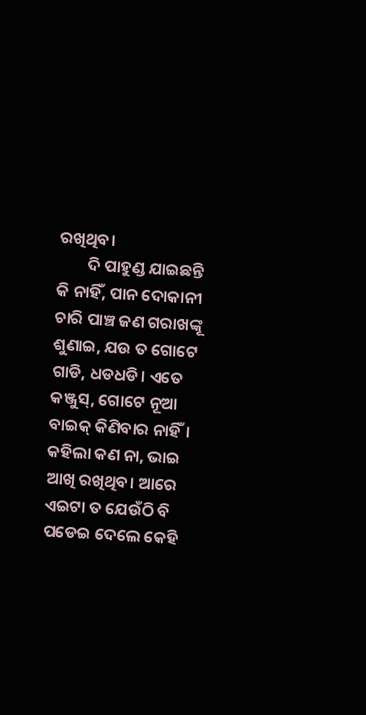ରଖିଥିବ।
        ଦି ପାହୁଣ୍ଡ ଯାଇଛନ୍ତି କି ନାହିଁ, ପାନ ଦୋକାନୀ ଚାରି ପାଞ୍ଚ ଜଣ ଗରାଖଙ୍କୂ ଶୁଣାଇ, ଯଉ ତ ଗୋଟେ ଗାଡି, ଧଡଧଡି। ଏତେ କଞ୍ଜୁସ୍, ଗୋଟେ ନୂଆ ବାଇକ୍ କିଣିବାର ନାହିଁ। କହିଲା କଣ ନା, ଭାଇ ଆଖି ରଖିଥିବ। ଆରେ ଏଇଟା ତ ଯେଉଁଠି ବି ପଡେଇ ଦେଲେ କେହି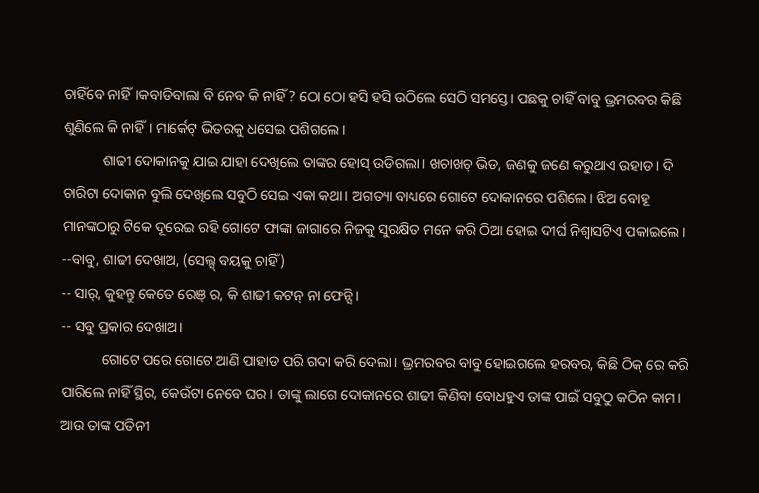ଚାହିଁବେ ନାହିଁ।କବାଡିବାଲା ବି ନେବ କି ନାହିଁ ? ଠୋ ଠୋ ହସି ହସି ଉଠିଲେ ସେଠି ସମସ୍ତେ। ପଛକୁ ଚାହିଁ ବାବୁ ଭ୍ରମରବର କିଛି ଶୁଣିଲେ କି ନାହିଁ। ମାର୍କେଟ୍ ଭିତରକୁ ଧସେଇ ପଶିଗଲେ।
           ଶାଢୀ ଦୋକାନକୁ ଯାଇ ଯାହା ଦେଖିଲେ ତାଙ୍କର ହୋସ୍ ଉଡିଗଲା। ଖଚାଖଚ୍ ଭିଡ, ଜଣକୁ ଜଣେ କରୁଥାଏ ଉହାଡ। ଦି ଚାରିଟା ଦୋକାନ ବୁଲି ଦେଖିଲେ ସବୁଠି ସେଇ ଏକା କଥା। ଅଗତ୍ୟା ବାଧ୍ୟରେ ଗୋଟେ ଦୋକାନରେ ପଶିଲେ। ଝିଅ ବୋହୂ ମାନଙ୍କଠାରୁ ଟିକେ ଦୂରେଇ ରହି ଗୋଟେ ଫାଙ୍କା ଜାଗାରେ ନିଜକୁ ସୁରକ୍ଷିତ ମନେ କରି ଠିଆ ହୋଇ ଦୀର୍ଘ ନିଶ୍ଵାସଟିଏ ପକାଇଲେ।
--ବାବୁ, ଶାଢୀ ଦେଖାଅ, (ସେଲ୍ସ୍ ବୟକୁ ଚାହିଁ)
-- ସାର୍, କୁହନ୍ତୁ କେତେ ରେଞ୍ ର, କି ଶାଢୀ କଟନ୍ ନା ଫେନ୍ସି।
-- ସବୁ ପ୍ରକାର ଦେଖାଅ।
           ଗୋଟେ ପରେ ଗୋଟେ ଆଣି ପାହାଡ ପରି ଗଦା କରି ଦେଲା। ଭ୍ରମରବର ବାବୁ ହୋଇଗଲେ ହରବର, କିଛି ଠିକ୍ ରେ କରି ପାରିଲେ ନାହିଁ ସ୍ଥିର, କେଉଁଟା ନେବେ ଘର। ତାଙ୍କୁ ଲାଗେ ଦୋକାନରେ ଶାଢୀ କିଣିବା ବୋଧହୁଏ ତାଙ୍କ ପାଇଁ ସବୁଠୁ କଠିନ କାମ। ଆଉ ତାଙ୍କ ପତିନୀ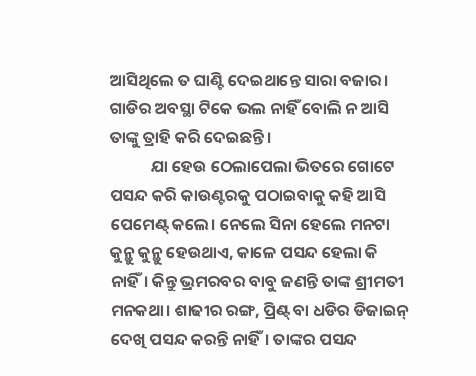ଆସିଥିଲେ ତ ଘାଣ୍ଟି ଦେଇଥାନ୍ତେ ସାରା ବଜାର। ଗାଡିର ଅବସ୍ଥା ଟିକେ ଭଲ ନାହିଁ ବୋଲି ନ ଆସି ତାଙ୍କୁ ତ୍ରାହି କରି ଦେଇଛନ୍ତି।
           ଯା ହେଉ ଠେଲାପେଲା ଭିତରେ ଗୋଟେ ପସନ୍ଦ କରି କାଉଣ୍ଟରକୁ ପଠାଇବାକୁ କହି ଆସି ପେମେଣ୍ଟ୍ କଲେ। ନେଲେ ସିନା ହେଲେ ମନଟା କୁନ୍ଥୁ କୁନ୍ଥୁ ହେଉଥାଏ, କାଳେ ପସନ୍ଦ ହେଲା କି ନାହିଁ। କିନ୍ତୁ ଭ୍ରମରବର ବାବୁ ଜଣନ୍ତି ତାଙ୍କ ଶ୍ରୀମତୀ ମନକଥା। ଶାଢୀର ରଙ୍ଗ, ପ୍ରିଣ୍ଟ୍ ବା ଧଡିର ଡିଜାଇନ୍ ଦେଖି ପସନ୍ଦ କରନ୍ତି ନାହିଁ। ତାଙ୍କର ପସନ୍ଦ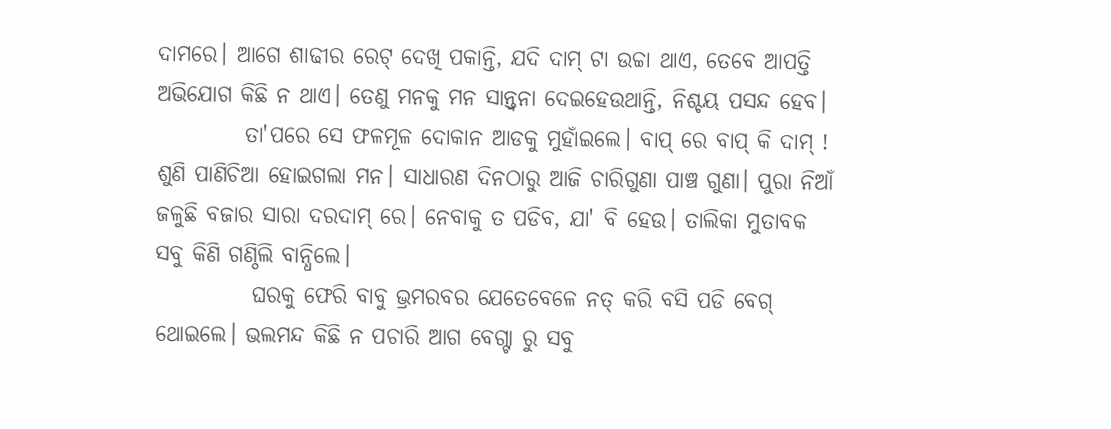ଦାମରେ। ଆଗେ ଶାଢୀର ରେଟ୍ ଦେଖି ପକାନ୍ତି, ଯଦି ଦାମ୍ ଟା ଉଚ୍ଚା ଥାଏ, ତେବେ ଆପତ୍ତି ଅଭିଯୋଗ କିଛି ନ ଥାଏ। ତେଣୁ ମନକୁ ମନ ସାନ୍ତ୍ଵନା ଦେଇହେଉଥାନ୍ତି, ନିଶ୍ଚୟ ପସନ୍ଦ ହେବ।
          ତା'ପରେ ସେ ଫଳମୂଳ ଦୋକାନ ଆଡକୁ ମୁହାଁଇଲେ। ବାପ୍ ରେ ବାପ୍ କି ଦାମ୍ ! ଶୁଣି ପାଣିଚିଆ ହୋଇଗଲା ମନ। ସାଧାରଣ ଦିନଠାରୁ ଆଜି ଚାରିଗୁଣା ପାଞ୍ଚ ଗୁଣା। ପୁରା ନିଆଁ ଜଳୁଛି ବଜାର ସାରା ଦରଦାମ୍ ରେ। ନେବାକୁ ତ ପଡିବ, ଯା' ବି ହେଉ। ତାଲିକା ମୁତାବକ ସବୁ କିଣି ଗଣ୍ଠିଲି ବାନ୍ଧିଲେ।
           ଘରକୁ ଫେରି ବାବୁ ଭ୍ରମରବର ଯେତେବେଳେ ନତ୍ କରି ବସି ପଡି ବେଗ୍ ଥୋଇଲେ। ଭଲମନ୍ଦ କିଛି ନ ପଚାରି ଆଗ ବେଗ୍ଟା ରୁ ସବୁ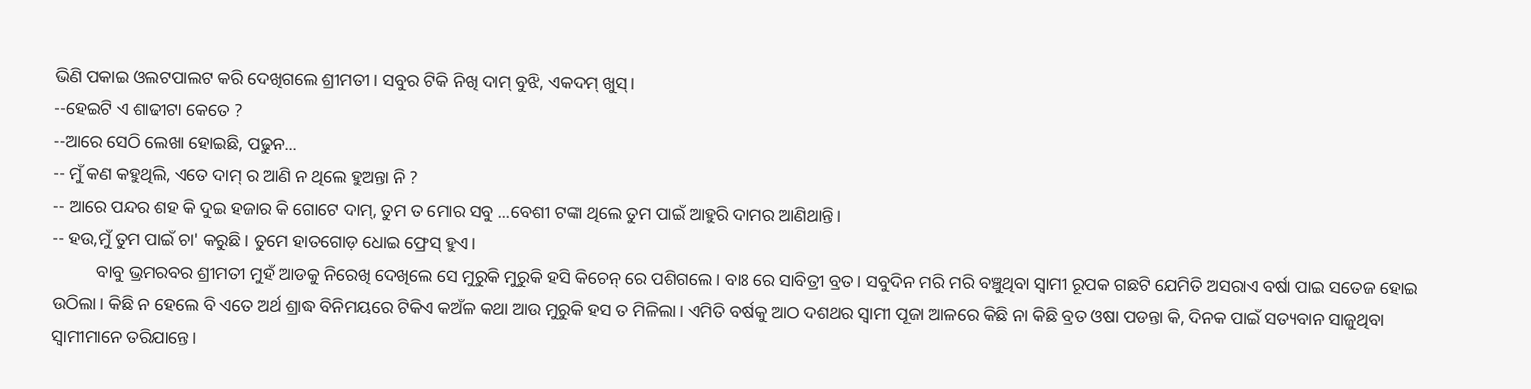ଭିଣି ପକାଇ ଓଲଟପାଲଟ କରି ଦେଖିଗଲେ ଶ୍ରୀମତୀ। ସବୁର ଟିକି ନିଖି ଦାମ୍ ବୁଝି, ଏକଦମ୍ ଖୁସ୍।
--ହେଇଟି ଏ ଶାଢୀଟା କେତେ ?
--ଆରେ ସେଠି ଲେଖା ହୋଇଛି, ପଢୁନ...
-- ମୁଁ କଣ କହୁଥିଲି, ଏତେ ଦାମ୍ ର ଆଣି ନ ଥିଲେ ହୁଅନ୍ତା ନି ?
-- ଆରେ ପନ୍ଦର ଶହ କି ଦୁଇ ହଜାର କି ଗୋଟେ ଦାମ୍, ତୁମ ତ ମୋର ସବୁ ...ବେଶୀ ଟଙ୍କା ଥିଲେ ତୁମ ପାଇଁ ଆହୁରି ଦାମର ଆଣିଥାନ୍ତି।
-- ହଉ,ମୁଁ ତୁମ ପାଇଁ ଚା' କରୁଛି। ତୁମେ ହାତଗୋଡ଼ ଧୋଇ ଫ୍ରେସ୍ ହୁଏ।
          ବାବୁ ଭ୍ରମରବର ଶ୍ରୀମତୀ ମୁହଁ ଆଡକୁ ନିରେଖି ଦେଖିଲେ ସେ ମୁରୁକି ମୁରୁକି ହସି କିଚେନ୍ ରେ ପଶିଗଲେ। ବାଃ ରେ ସାବିତ୍ରୀ ବ୍ରତ। ସବୁଦିନ ମରି ମରି ବଞ୍ଚୁଥିବା ସ୍ଵାମୀ ରୂପକ ଗଛଟି ଯେମିତି ଅସରାଏ ବର୍ଷା ପାଇ ସତେଜ ହୋଇ ଉଠିଲା। କିଛି ନ ହେଲେ ବି ଏତେ ଅର୍ଥ ଶ୍ରାଦ୍ଧ ବିନିମୟରେ ଟିକିଏ କଅଁଳ କଥା ଆଉ ମୁରୁକି ହସ ତ ମିଳିଲା। ଏମିତି ବର୍ଷକୁ ଆଠ ଦଶଥର ସ୍ଵାମୀ ପୂଜା ଆଳରେ କିଛି ନା କିଛି ବ୍ରତ ଓଷା ପଡନ୍ତା କି, ଦିନକ ପାଇଁ ସତ୍ୟବାନ ସାଜୁଥିବା ସ୍ବାମୀମାନେ ତରିଯାନ୍ତେ।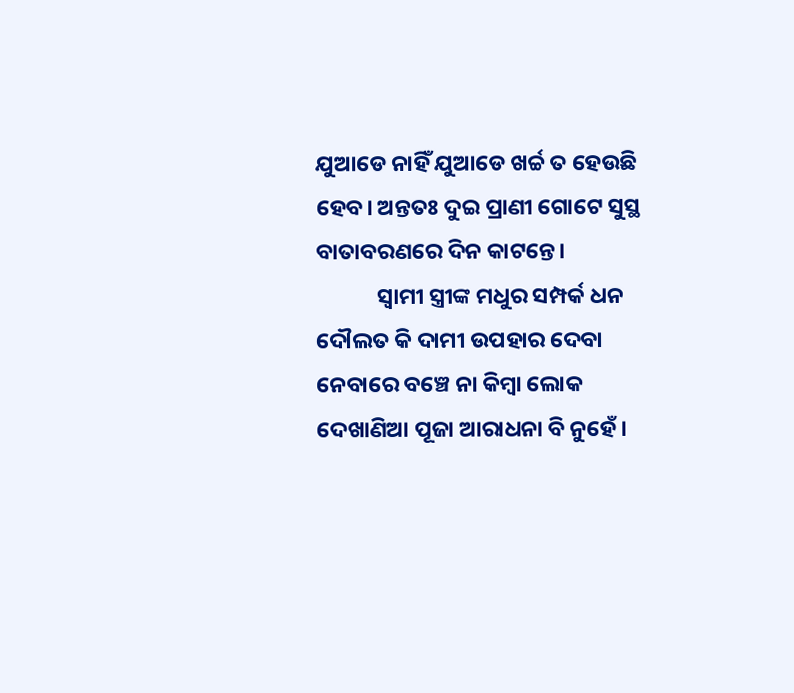ଯୁଆଡେ ନାହିଁ ଯୁଆଡେ ଖର୍ଚ୍ଚ ତ ହେଉଛି ହେବ। ଅନ୍ତତଃ ଦୁଇ ପ୍ରାଣୀ ଗୋଟେ ସୁସ୍ଥ ବାତାବରଣରେ ଦିନ କାଟନ୍ତେ।
            ସ୍ଵାମୀ ସ୍ତ୍ରୀଙ୍କ ମଧୁର ସମ୍ପର୍କ ଧନ ଦୌଲତ କି ଦାମୀ ଉପହାର ଦେବା ନେବାରେ ବଞ୍ଚେ ନା କିମ୍ଵା ଲୋକ ଦେଖାଣିଆ ପୂଜା ଆରାଧନା ବି ନୁହେଁ।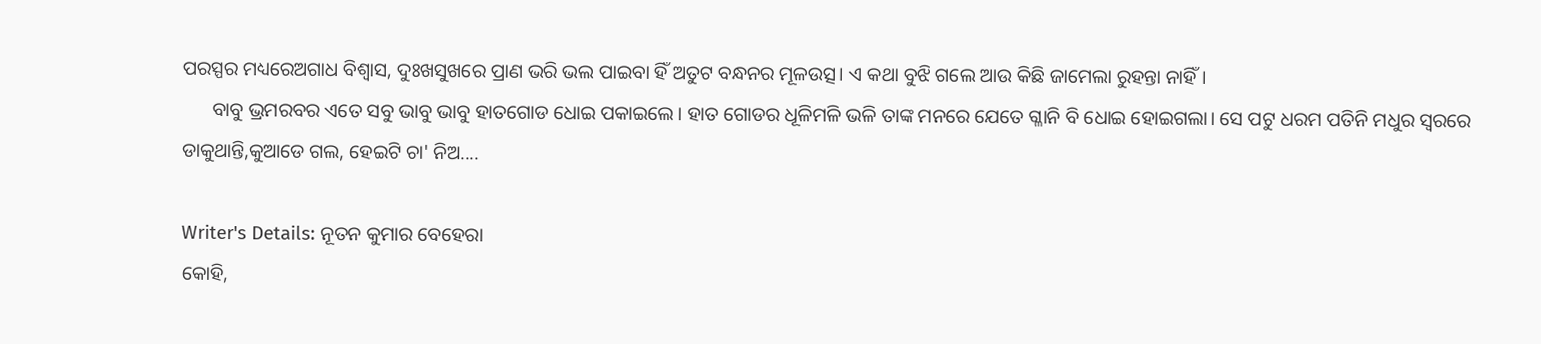ପରସ୍ପର ମଧ୍ୟରେଅଗାଧ ବିଶ୍ଵାସ, ଦୁଃଖସୁଖରେ ପ୍ରାଣ ଭରି ଭଲ ପାଇବା ହିଁ ଅତୁଟ ବନ୍ଧନର ମୂଳଉତ୍ସ। ଏ କଥା ବୁଝି ଗଲେ ଆଉ କିଛି ଜାମେଲା ରୁହନ୍ତା ନାହିଁ।
      ବାବୁ ଭ୍ରମରବର ଏତେ ସବୁ ଭାବୁ ଭାବୁ ହାତଗୋଡ ଧୋଇ ପକାଇଲେ। ହାତ ଗୋଡର ଧୂଳିମଳି ଭଳି ତାଙ୍କ ମନରେ ଯେତେ ଗ୍ଳାନି ବି ଧୋଇ ହୋଇଗଲା। ସେ ପଟୁ ଧରମ ପତିନି ମଧୁର ସ୍ଵରରେ ଡାକୁଥାନ୍ତି,କୁଆଡେ ଗଲ, ହେଇଟି ଚା' ନିଅ....

Writer's Details: ନୂତନ କୁମାର ବେହେରା
କୋହି,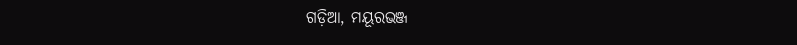ଗଡ଼ିଆ, ମୟୂରଭଞ୍ଜ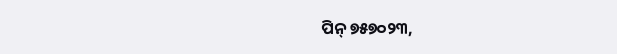ପିନ୍ ୭୫୭୦୨୩,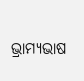ଭ୍ରାମ୍ୟଭାଷ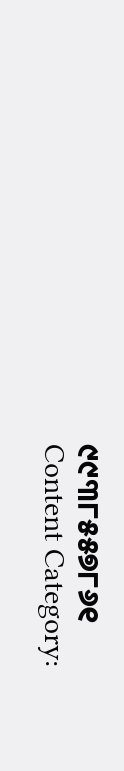୯୯୩୮୫୫୭୮୬୧
Content Category: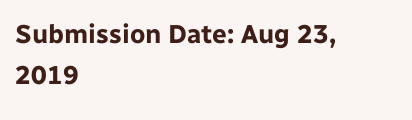Submission Date: Aug 23, 2019